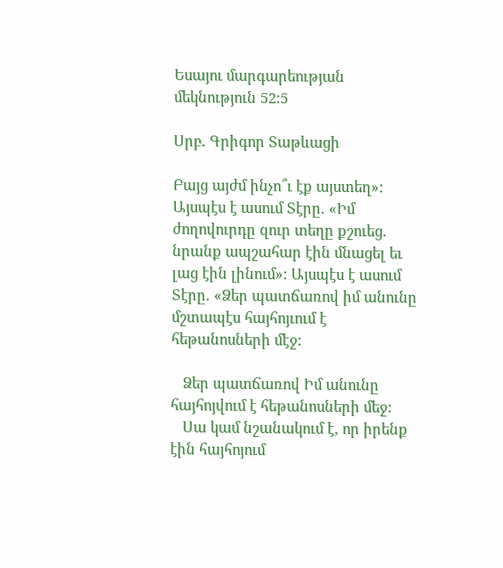Եսայու մարգարեության մեկնություն 52:5

Սրբ․ Գրիգոր Տաթևացի

Բայց այժմ ինչո՞ւ էք այստեղ»: Այսպէս է ասում Տէրը. «Իմ ժողովուրդը զուր տեղը քշուեց. նրանք ապշահար էին մնացել եւ լաց էին լինում»: Այսպէս է ասում Տէրը. «Ձեր պատճառով իմ անունը մշտապէս հայհոյւում է հեթանոսների մէջ:

   Ձեր պատճառով Իմ անունը հայհոյվում է հեթանոսների մեջ:
   Սա կամ նշանակում է, որ իրենք էին հայհոյում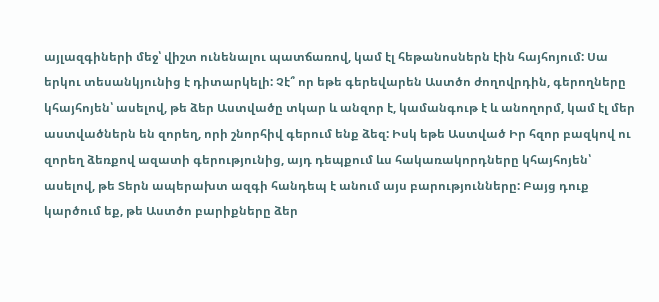այլազգիների մեջ՝ վիշտ ունենալու պատճառով, կամ էլ հեթանոսներն էին հայհոյում: Սա երկու տեսանկյունից է դիտարկելի: Չէ՞ որ եթե գերեվարեն Աստծո ժողովրդին, գերողները կհայհոյեն՝ ասելով, թե ձեր Աստվածը տկար և անզոր է, կամանգութ է և անողորմ, կամ էլ մեր աստվածներն են զորեղ, որի շնորհիվ գերում ենք ձեզ: Իսկ եթե Աստված Իր հզոր բազկով ու զորեղ ձեռքով ազատի գերությունից, այդ դեպքում ևս հակառակորդները կհայհոյեն՝ ասելով, թե Տերն ապերախտ ազգի հանդեպ է անում այս բարությունները: Բայց դուք կարծում եք, թե Աստծո բարիքները ձեր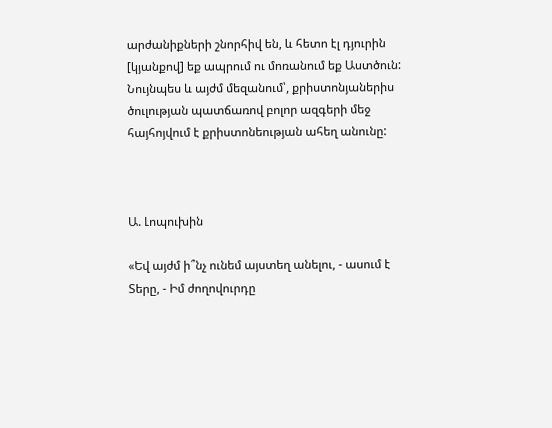արժանիքների շնորհիվ են, և հետո էլ դյուրին [կյանքով] եք ապրում ու մոռանում եք Աստծուն: Նույնպես և այժմ մեզանում՝, քրիստոնյաներիս ծուլության պատճառով բոլոր ազգերի մեջ հայհոյվում է քրիստոնեության ահեղ անունը:



Ա. Լոպուխին

«Եվ այժմ ի՞նչ ունեմ այստեղ անելու, - ասում է Տերը, - Իմ ժողովուրդը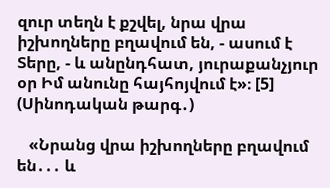զուր տեղն է քշվել, նրա վրա իշխողները բղավում են, - ասում է Տերը, - և անընդհատ, յուրաքանչյուր օր Իմ անունը հայհոյվում է»։ [5] (Սինոդական թարգ․)

   «Նրանց վրա իշխողները բղավում են․․․ և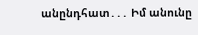անընդհատ․․․ Իմ անունը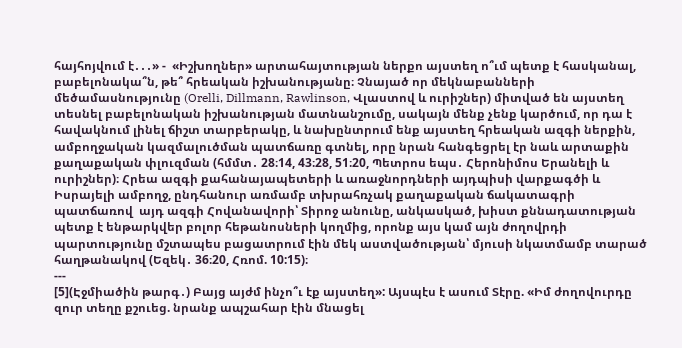հայհոյվում է․․․» -  «Իշխողներ» արտահայտության ներքո այստեղ ո՞ւմ պետք է հասկանալ, բաբելոնակա՞ն, թե՞ հրեական իշխանությանը։ Չնայած որ մեկնաբանների մեծամասնությունը (Orelli, Dillmann, Rawlinson, Վլաստով և ուրիշներ) միտված են այստեղ տեսնել բաբելոնական իշխանության մատնանշումը, սակայն մենք չենք կարծում, որ դա է հավակնում լինել ճիշտ տարբերակը, և նախընտրում ենք այստեղ հրեական ազգի ներքին, ամբողջական կազմալուծման պատճառը գտնել, որը նրան հանգեցրել էր նաև արտաքին քաղաքական փլուզման (հմմտ․ 28։14, 43։28, 51։20, Պետրոս եպս․ Հերոնիմոս Երանելի և ուրիշներ)։ Հրեա ազգի քահանայապետերի և առաջնորդների այդպիսի վարքագծի և Իսրայելի ամբողջ, ընդհանուր առմամբ տխրահռչակ քաղաքական ճակատագրի պատճառով  այդ ազգի Հովանավորի՝ Տիրոջ անունը, անկասկած, խիստ քննադատության պետք է ենթարկվեր բոլոր հեթանոսների կողմից, որոնք այս կամ այն ժողովրդի պարտությունը մշտապես բացատրում էին մեկ աստվածության՝ մյուսի նկատմամբ տարած հաղթանակով (Եզեկ․ 36։20, Հռոմ. 10:15)։
---
[5](Էջմիածին թարգ․) Բայց այժմ ինչո՞ւ էք այստեղ»: Այսպէս է ասում Տէրը. «Իմ ժողովուրդը զուր տեղը քշուեց. նրանք ապշահար էին մնացել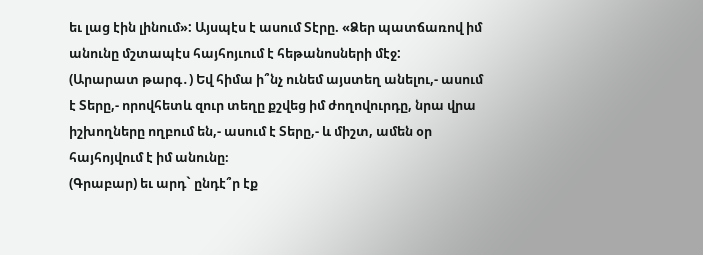եւ լաց էին լինում»: Այսպէս է ասում Տէրը. «Ձեր պատճառով իմ անունը մշտապէս հայհոյւում է հեթանոսների մէջ:
(Արարատ թարգ․) Եվ հիմա ի՞նչ ունեմ այստեղ անելու,- ասում է Տերը,- որովհետև զուր տեղը քշվեց իմ ժողովուրդը, նրա վրա իշխողները ողբում են,- ասում է Տերը,- և միշտ, ամեն օր հայհոյվում է իմ անունը։
(Գրաբար) եւ արդ` ընդէ՞ր էք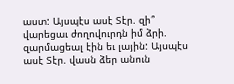աստ: Այսպէս ասէ Տէր. զի՞ վարեցաւ ժողովուրդն իմ ձրի. զարմացեալ էին եւ լային: Այսպէս ասէ Տէր. վասն ձեր անուն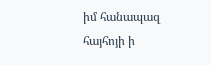իմ հանապազ հայհոյի ի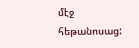մէջ հեթանոսաց: